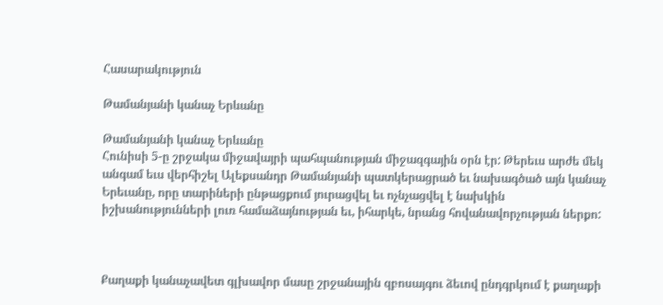Հասարակություն

Թամանյանի կանաչ Երևանը

Թամանյանի կանաչ Երևանը
Հունիսի 5-ը շրջակա միջավայրի պահպանության միջազգային օրն էր: Թերեւս արժե մեկ անգամ եւս վերհիշել Ալեքսանդր Թամանյանի պատկերացրած եւ նախագծած այն կանաչ Երեւանը, որը տարիների ընթացքում յուրացվել եւ ոչնչացվել է նախկին իշխանությունների լուռ համաձայնության եւ, իհարկե, նրանց հովանավորչության ներքո:



Քաղաքի կանաչավետ գլխավոր մասը շրջանային զբոսայգու ձեւով ընդգրկում է քաղաքի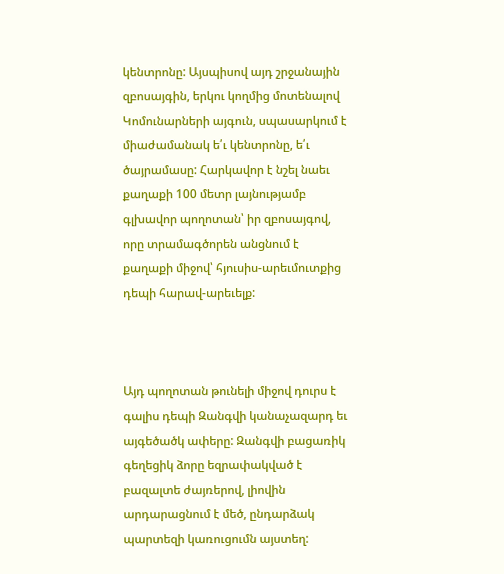կենտրոնը: Այսպիսով այդ շրջանային զբոսայգին, երկու կողմից մոտենալով Կոմունարների այգուն, սպասարկում է միաժամանակ ե՛ւ կենտրոնը, ե՛ւ ծայրամասը: Հարկավոր է նշել նաեւ քաղաքի 100 մետր լայնությամբ գլխավոր պողոտան՝ իր զբոսայգով, որը տրամագծորեն անցնում է քաղաքի միջով՝ հյուսիս-արեւմուտքից դեպի հարավ-արեւելք:



Այդ պողոտան թունելի միջով դուրս է գալիս դեպի Զանգվի կանաչազարդ եւ այգեծածկ ափերը: Զանգվի բացառիկ գեղեցիկ ձորը եզրափակված է բազալտե ժայռերով, լիովին արդարացնում է մեծ, ընդարձակ պարտեզի կառուցումն այստեղ: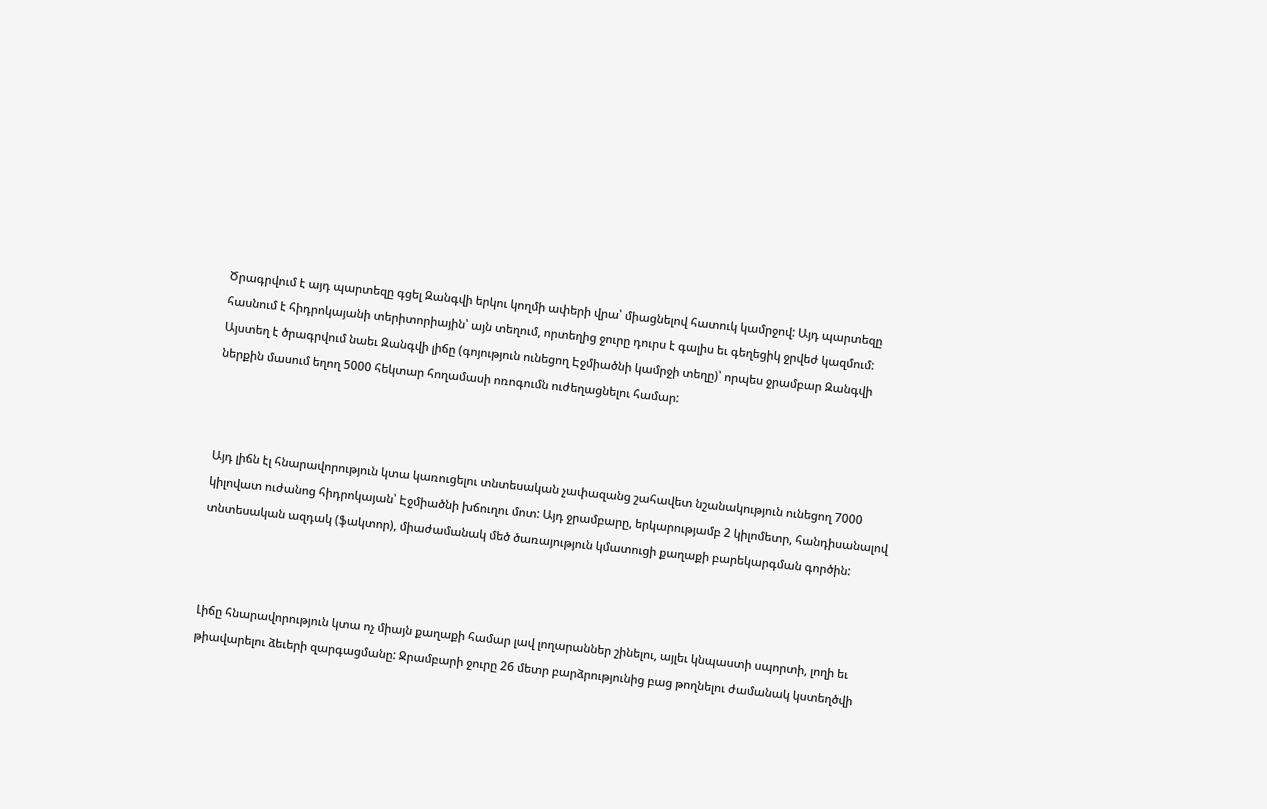Ծրագրվում է այդ պարտեզը գցել Զանգվի երկու կողմի ափերի վրա՝ միացնելով հատուկ կամրջով: Այդ պարտեզը հասնում է հիդրոկայանի տերիտորիային՝ այն տեղում, որտեղից ջուրը դուրս է գալիս եւ գեղեցիկ ջրվեժ կազմում: Այստեղ է ծրագրվում նաեւ Զանգվի լիճը (գոյություն ունեցող Էջմիածնի կամրջի տեղը)՝ որպես ջրամբար Զանգվի ներքին մասում եղող 5000 հեկտար հողամասի ոռոգումն ուժեղացնելու համար:



Այդ լիճն էլ հնարավորություն կտա կառուցելու տնտեսական չափազանց շահավետ նշանակություն ունեցող 7000 կիլովատ ուժանոց հիդրոկայան՝ Էջմիածնի խճուղու մոտ: Այդ ջրամբարը, երկարությամբ 2 կիլոմետր, հանդիսանալով տնտեսական ազդակ (ֆակտոր), միաժամանակ մեծ ծառայություն կմատուցի քաղաքի բարեկարգման գործին:



Լիճը հնարավորություն կտա ոչ միայն քաղաքի համար լավ լողարաններ շինելու, այլեւ կնպաստի սպորտի, լողի եւ թիավարելու ձեւերի զարգացմանը: Ջրամբարի ջուրը 26 մետր բարձրությունից բաց թողնելու ժամանակ կստեղծվի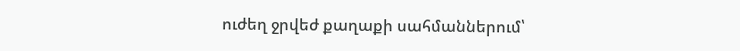ուժեղ ջրվեժ քաղաքի սահմաններում՝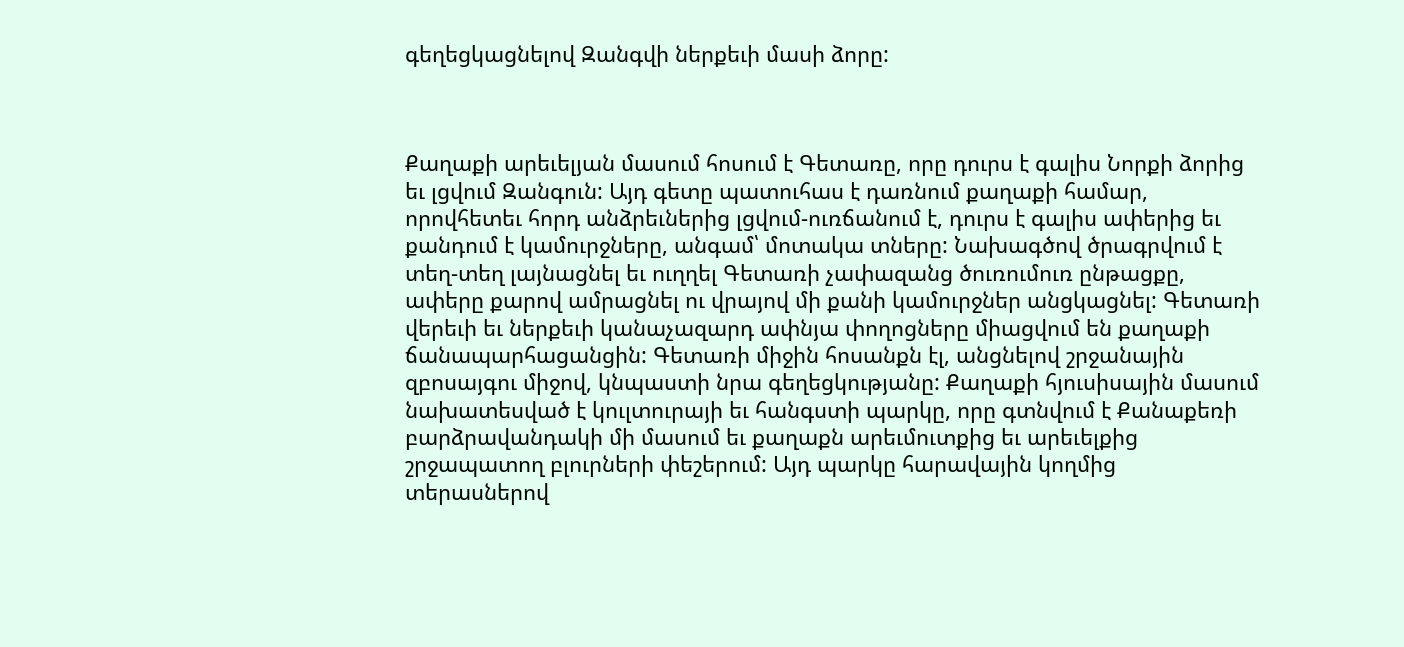գեղեցկացնելով Զանգվի ներքեւի մասի ձորը:



Քաղաքի արեւելյան մասում հոսում է Գետառը, որը դուրս է գալիս Նորքի ձորից եւ լցվում Զանգուն: Այդ գետը պատուհաս է դառնում քաղաքի համար, որովհետեւ հորդ անձրեւներից լցվում-ուռճանում է, դուրս է գալիս ափերից եւ քանդում է կամուրջները, անգամ՝ մոտակա տները: Նախագծով ծրագրվում է տեղ-տեղ լայնացնել եւ ուղղել Գետառի չափազանց ծուռումուռ ընթացքը, ափերը քարով ամրացնել ու վրայով մի քանի կամուրջներ անցկացնել: Գետառի վերեւի եւ ներքեւի կանաչազարդ ափնյա փողոցները միացվում են քաղաքի ճանապարհացանցին: Գետառի միջին հոսանքն էլ, անցնելով շրջանային զբոսայգու միջով, կնպաստի նրա գեղեցկությանը: Քաղաքի հյուսիսային մասում նախատեսված է կուլտուրայի եւ հանգստի պարկը, որը գտնվում է Քանաքեռի բարձրավանդակի մի մասում եւ քաղաքն արեւմուտքից եւ արեւելքից շրջապատող բլուրների փեշերում: Այդ պարկը հարավային կողմից տերասներով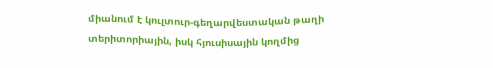միանում է կուլտուր-գեղարվեստական թաղի տերիտորիային, իսկ հյուսիսային կողմից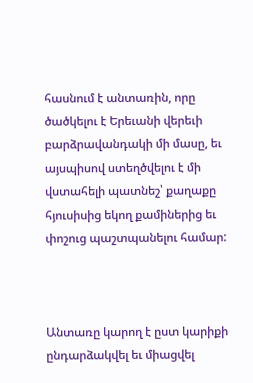հասնում է անտառին, որը ծածկելու է Երեւանի վերեւի բարձրավանդակի մի մասը, եւ այսպիսով ստեղծվելու է մի վստահելի պատնեշ՝ քաղաքը հյուսիսից եկող քամիներից եւ փոշուց պաշտպանելու համար:



Անտառը կարող է ըստ կարիքի ընդարձակվել եւ միացվել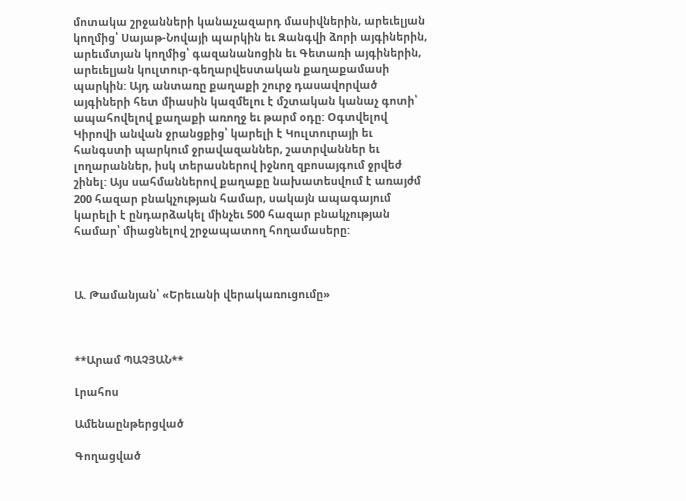մոտակա շրջանների կանաչազարդ մասիվներին, արեւելյան կողմից՝ Սայաթ-Նովայի պարկին եւ Զանգվի ձորի այգիներին, արեւմտյան կողմից՝ գազանանոցին եւ Գետառի այգիներին, արեւելյան կուլտուր-գեղարվեստական քաղաքամասի պարկին: Այդ անտառը քաղաքի շուրջ դասավորված այգիների հետ միասին կազմելու է մշտական կանաչ գոտի՝ ապահովելով քաղաքի առողջ եւ թարմ օդը: Օգտվելով Կիրովի անվան ջրանցքից՝ կարելի է Կուլտուրայի եւ հանգստի պարկում ջրավազաններ, շատրվաններ եւ լողարաններ, իսկ տերասներով իջնող զբոսայգում ջրվեժ շինել: Այս սահմաններով քաղաքը նախատեսվում է առայժմ 200 հազար բնակչության համար, սակայն ապագայում կարելի է ընդարձակել մինչեւ 500 հազար բնակչության համար՝ միացնելով շրջապատող հողամասերը:



Ա. Թամանյան՝ «Երեւանի վերակառուցումը»



**Արամ ՊԱՉՅԱՆ**

Լրահոս

Ամենաընթերցված

Գողացված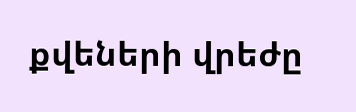քվեների վրեժը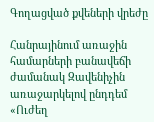Գողացված քվեների վրեժը

Հանրայինում առաջին համարների բանավեճի ժամանակ Զավենիչին առաջարկելով ընդդեմ «Ուժեղ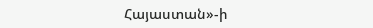Հայաստան»-ի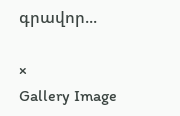գրավոր...

×
Gallery Image